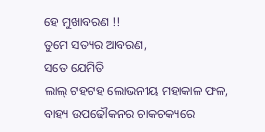ହେ ମୁଖାବରଣ !!
ତୁମେ ସତ୍ୟର ଆବରଣ,
ସତେ ଯେମିତି
ଲାଲ୍ ଟହଟହ ଲୋଭନୀୟ ମହାକାଳ ଫଳ,
ବାହ୍ୟ ଉପଢୌକନର ଚାକଚକ୍ୟରେ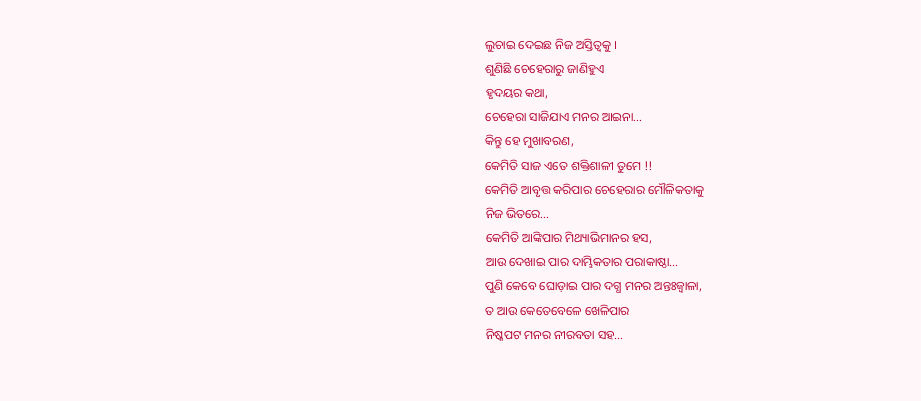ଲୁଚାଇ ଦେଇଛ ନିଜ ଅସ୍ତିତ୍ୱକୁ ।
ଶୁଣିଛି ଚେହେରାରୁ ଜାଣିହୁଏ
ହୃଦୟର କଥା,
ଚେହେରା ସାଜିଯାଏ ମନର ଆଇନା…
କିନ୍ତୁ ହେ ମୁଖାବରଣ,
କେମିତି ସାଜ ଏତେ ଶକ୍ତିଶାଳୀ ତୁମେ !!
କେମିତି ଆବୃତ୍ତ କରିପାର ଚେହେରାର ମୌଳିକତାକୁ
ନିଜ ଭିତରେ…
କେମିତି ଆଙ୍କିପାର ମିଥ୍ୟାଭିମାନର ହସ,
ଆଉ ଦେଖାଇ ପାର ଦାମ୍ଭିକତାର ପରାକାଷ୍ଠା…
ପୁଣି କେବେ ଘୋଡ଼ାଇ ପାର ଦଗ୍ଧ ମନର ଅନ୍ତଃଜ୍ୱାଳା,
ତ ଆଉ କେତେବେଳେ ଖେଳିପାର
ନିଷ୍କପଟ ମନର ନୀରବତା ସହ…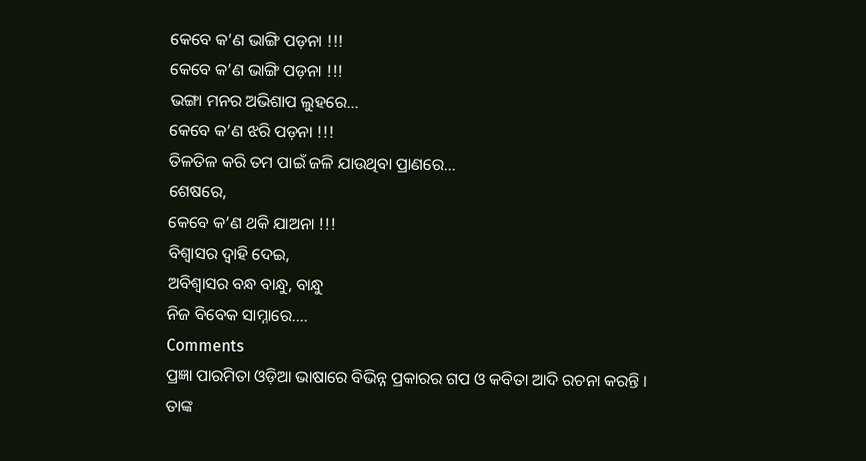କେବେ କ’ଣ ଭାଙ୍ଗି ପଡ଼ନା !!!
କେବେ କ’ଣ ଭାଙ୍ଗି ପଡ଼ନା !!!
ଭଙ୍ଗା ମନର ଅଭିଶାପ ଲୁହରେ…
କେବେ କ’ଣ ଝରି ପଡ଼ନା !!!
ତିଳତିଳ କରି ତମ ପାଇଁ ଜଳି ଯାଉଥିବା ପ୍ରାଣରେ…
ଶେଷରେ,
କେବେ କ’ଣ ଥକି ଯାଅନା !!!
ବିଶ୍ୱାସର ଦ୍ୱାହି ଦେଇ,
ଅବିଶ୍ୱାସର ବନ୍ଧ ବାନ୍ଧୁ, ବାନ୍ଧୁ
ନିଜ ବିବେକ ସାମ୍ନାରେ….
Comments
ପ୍ରଜ୍ଞା ପାରମିତା ଓଡ଼ିଆ ଭାଷାରେ ବିଭିନ୍ନ ପ୍ରକାରର ଗପ ଓ କବିତା ଆଦି ରଚନା କରନ୍ତି । ତାଙ୍କ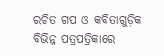ରଚିତ ଗପ ଓ କବିତାଗୁଡ଼ିକ ବିଭିନ୍ନ ପତ୍ରପତ୍ରିକାରେ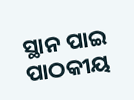ସ୍ଥାନ ପାଇ ପାଠକୀୟ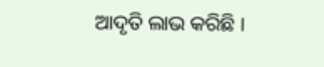ଆଦୃତି ଲାଭ କରିଛି ।